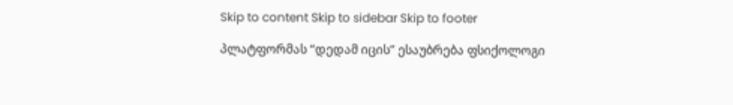Skip to content Skip to sidebar Skip to footer

პლატფორმას “დედამ იცის” ესაუბრება ფსიქოლოგი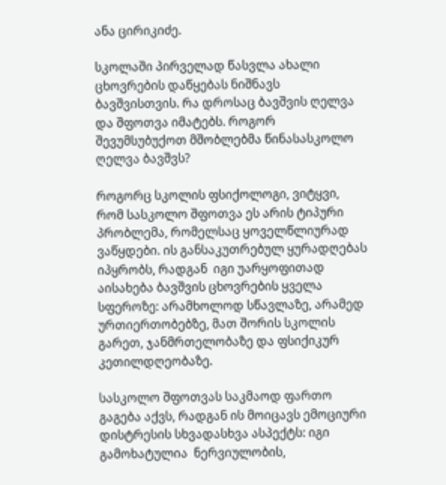ანა ცირიკიძე.

სკოლაში პირველად წასვლა ახალი ცხოვრების დაწყებას ნიშნავს ბავშვისთვის. რა დროსაც ბავშვის ღელვა და შფოთვა იმატებს. როგორ შევუმსუბუქოთ მშობლებმა წინასასკოლო ღელვა ბავშვს?

როგორც სკოლის ფსიქოლოგი, ვიტყვი, რომ სასკოლო შფოთვა ეს არის ტიპური პრობლემა, რომელსაც ყოველწლიურად ვაწყდები. ის განსაკუთრებულ ყურადღებას იპყრობს, რადგან  იგი უარყოფითად აისახება ბავშვის ცხოვრების ყველა სფეროზე: არამხოლოდ სწავლაზე, არამედ ურთიერთობებზე, მათ შორის სკოლის გარეთ, ჯანმრთელობაზე და ფსიქიკურ კეთილდღეობაზე.

სასკოლო შფოთვას საკმაოდ ფართო გაგება აქვს, რადგან ის მოიცავს ემოციური დისტრესის სხვადასხვა ასპექტს: იგი გამოხატულია  ნერვიულობის,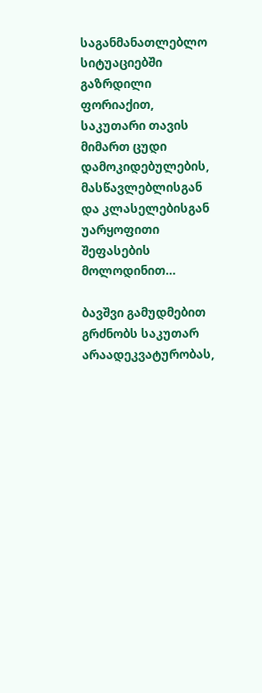საგანმანათლებლო სიტუაციებში გაზრდილი ფორიაქით, საკუთარი თავის მიმართ ცუდი დამოკიდებულების, მასწავლებლისგან  და კლასელებისგან უარყოფითი შეფასების  მოლოდინით…

ბავშვი გამუდმებით  გრძნობს საკუთარ არაადეკვატურობას,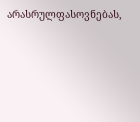არასრულფასოვნებას,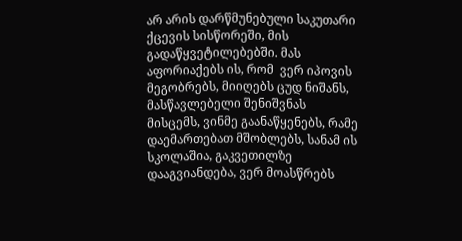არ არის დარწმუნებული საკუთარი ქცევის სისწორეში, მის გადაწყვეტილებებში. მას აფორიაქებს ის, რომ  ვერ იპოვის მეგობრებს, მიიღებს ცუდ ნიშანს, მასწავლებელი შენიშვნას მისცემს, ვინმე გაანაწყენებს, რამე დაემართებათ მშობლებს, სანამ ის სკოლაშია, გაკვეთილზე დააგვიანდება, ვერ მოასწრებს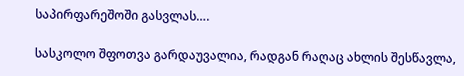საპირფარეშოში გასვლას….

სასკოლო შფოთვა გარდაუვალია, რადგან რაღაც ახლის შესწავლა,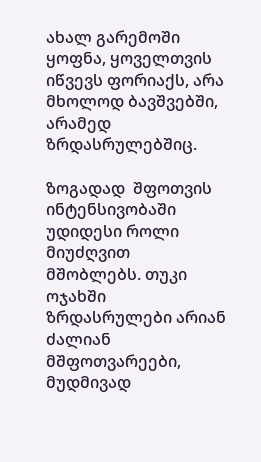ახალ გარემოში ყოფნა, ყოველთვის იწვევს ფორიაქს, არა მხოლოდ ბავშვებში, არამედ ზრდასრულებშიც.

ზოგადად  შფოთვის ინტენსივობაში უდიდესი როლი მიუძღვით მშობლებს. თუკი ოჯახში ზრდასრულები არიან ძალიან მშფოთვარეები, მუდმივად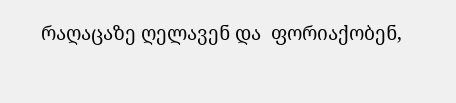რაღაცაზე ღელავენ და  ფორიაქობენ,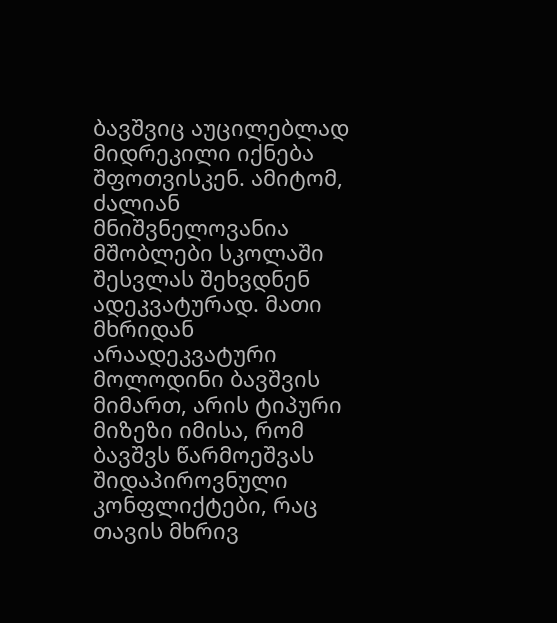ბავშვიც აუცილებლად მიდრეკილი იქნება შფოთვისკენ. ამიტომ, ძალიან მნიშვნელოვანია მშობლები სკოლაში შესვლას შეხვდნენ ადეკვატურად. მათი მხრიდან არაადეკვატური მოლოდინი ბავშვის მიმართ, არის ტიპური მიზეზი იმისა, რომ ბავშვს წარმოეშვას შიდაპიროვნული კონფლიქტები, რაც თავის მხრივ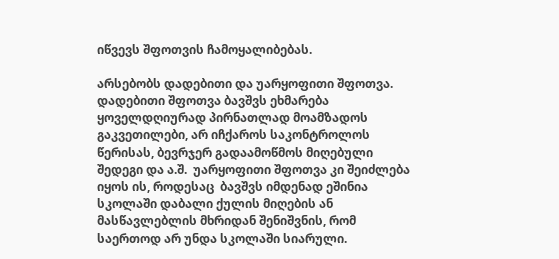იწვევს შფოთვის ჩამოყალიბებას.

არსებობს დადებითი და უარყოფითი შფოთვა. დადებითი შფოთვა ბავშვს ეხმარება  ყოველდღიურად პირნათლად მოამზადოს გაკვეთილები, არ იჩქაროს საკონტროლოს წერისას, ბევრჯერ გადაამოწმოს მიღებული შედეგი და ა.შ.  უარყოფითი შფოთვა კი შეიძლება იყოს ის, როდესაც  ბავშვს იმდენად ეშინია სკოლაში დაბალი ქულის მიღების ან მასწავლებლის მხრიდან შენიშვნის, რომ საერთოდ არ უნდა სკოლაში სიარული.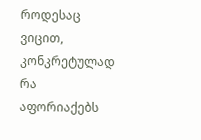როდესაც ვიცით, კონკრეტულად რა აფორიაქებს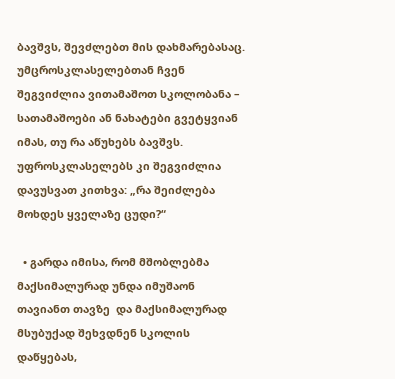ბავშვს, შევძლებთ მის დახმარებასაც. უმცროსკლასელებთან ჩვენ შეგვიძლია ვითამაშოთ სკოლობანა – სათამაშოები ან ნახატები გვეტყვიან იმას, თუ რა აწუხებს ბავშვს. უფროსკლასელებს კი შეგვიძლია დავუსვათ კითხვა: „რა შეიძლება მოხდეს ყველაზე ცუდი?“

  • გარდა იმისა, რომ მშობლებმა მაქსიმალურად უნდა იმუშაონ თავიანთ თავზე  და მაქსიმალურად მსუბუქად შეხვდნენ სკოლის დაწყებას,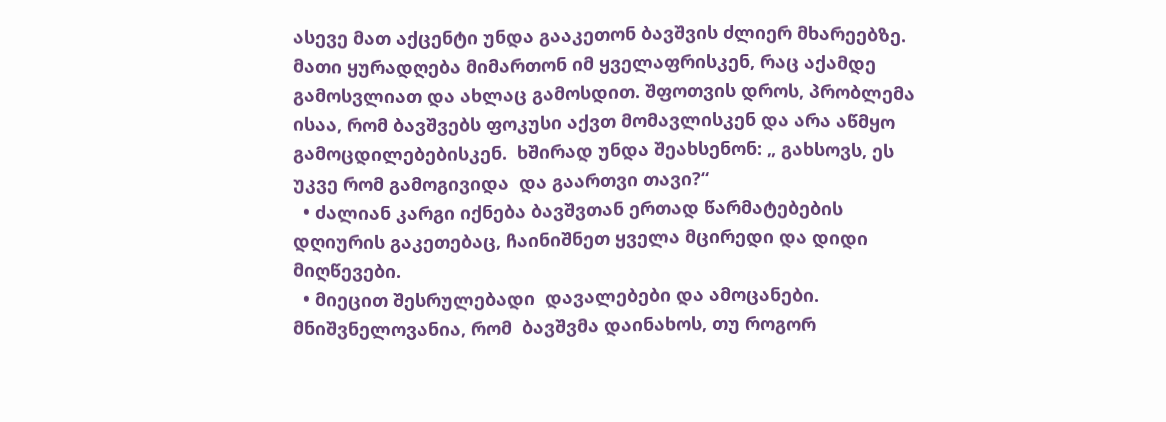ასევე მათ აქცენტი უნდა გააკეთონ ბავშვის ძლიერ მხარეებზე. მათი ყურადღება მიმართონ იმ ყველაფრისკენ, რაც აქამდე გამოსვლიათ და ახლაც გამოსდით. შფოთვის დროს, პრობლემა ისაა, რომ ბავშვებს ფოკუსი აქვთ მომავლისკენ და არა აწმყო გამოცდილებებისკენ.  ხშირად უნდა შეახსენონ: „ გახსოვს, ეს უკვე რომ გამოგივიდა  და გაართვი თავი?“
  • ძალიან კარგი იქნება ბავშვთან ერთად წარმატებების დღიურის გაკეთებაც, ჩაინიშნეთ ყველა მცირედი და დიდი მიღწევები.
  • მიეცით შესრულებადი  დავალებები და ამოცანები. მნიშვნელოვანია, რომ  ბავშვმა დაინახოს, თუ როგორ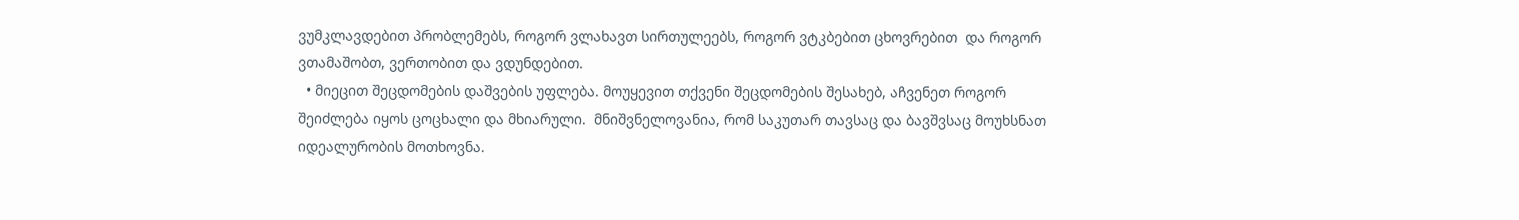ვუმკლავდებით პრობლემებს, როგორ ვლახავთ სირთულეებს, როგორ ვტკბებით ცხოვრებით  და როგორ ვთამაშობთ, ვერთობით და ვდუნდებით.
  • მიეცით შეცდომების დაშვების უფლება. მოუყევით თქვენი შეცდომების შესახებ, აჩვენეთ როგორ შეიძლება იყოს ცოცხალი და მხიარული.  მნიშვნელოვანია, რომ საკუთარ თავსაც და ბავშვსაც მოუხსნათ იდეალურობის მოთხოვნა.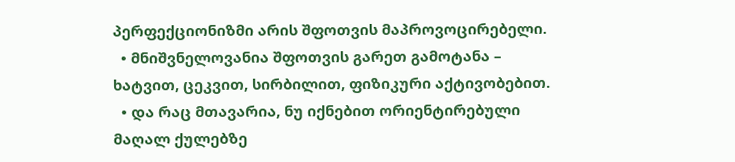პერფექციონიზმი არის შფოთვის მაპროვოცირებელი.
  • მნიშვნელოვანია შფოთვის გარეთ გამოტანა – ხატვით, ცეკვით, სირბილით, ფიზიკური აქტივობებით.
  • და რაც მთავარია, ნუ იქნებით ორიენტირებული მაღალ ქულებზე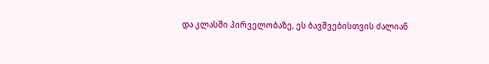და კლასში პირველობაზე, ეს ბავშვებისთვის ძალიან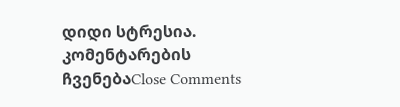დიდი სტრესია.
კომენტარების ჩვენებაClose Comments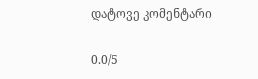დატოვე კომენტარი

0.0/5